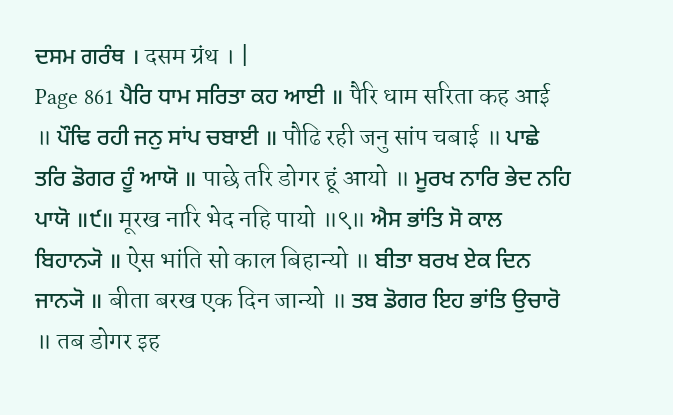ਦਸਮ ਗਰੰਥ । दसम ग्रंथ । |
Page 861 ਪੈਰਿ ਧਾਮ ਸਰਿਤਾ ਕਹ ਆਈ ॥ पैरि धाम सरिता कह आई ॥ ਪੌਢਿ ਰਹੀ ਜਨੁ ਸਾਂਪ ਚਬਾਈ ॥ पौढि रही जनु सांप चबाई ॥ ਪਾਛੇ ਤਰਿ ਡੋਗਰ ਹੂੰ ਆਯੋ ॥ पाछे तरि डोगर हूं आयो ॥ ਮੂਰਖ ਨਾਰਿ ਭੇਦ ਨਹਿ ਪਾਯੋ ॥੯॥ मूरख नारि भेद नहि पायो ॥९॥ ਐਸ ਭਾਂਤਿ ਸੋ ਕਾਲ ਬਿਹਾਨ੍ਯੋ ॥ ऐस भांति सो काल बिहान्यो ॥ ਬੀਤਾ ਬਰਖ ਏਕ ਦਿਨ ਜਾਨ੍ਯੋ ॥ बीता बरख एक दिन जान्यो ॥ ਤਬ ਡੋਗਰ ਇਹ ਭਾਂਤਿ ਉਚਾਰੋ ॥ तब डोगर इह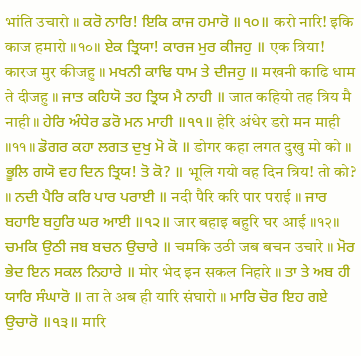भांति उचारो ॥ ਕਰੋ ਨਾਰਿ! ਇਕਿ ਕਾਜ ਹਮਾਰੋ ॥੧੦॥ करो नारि! इकि काज हमारो ॥१०॥ ਏਕ ਤ੍ਰਿਯਾ! ਕਾਰਜ ਮੁਰ ਕੀਜਹੁ ॥ एक त्रिया! कारज मुर कीजहु ॥ ਮਖਨੀ ਕਾਢਿ ਧਾਮ ਤੇ ਦੀਜਹੁ ॥ मखनी काढि धाम ते दीजहु ॥ ਜਾਤ ਕਹਿਯੋ ਤਹ ਤ੍ਰਿਯ ਮੈ ਨਾਹੀ ॥ जात कहियो तह त्रिय मै नाही ॥ ਹੇਰਿ ਅੰਧੇਰ ਡਰੋ ਮਨ ਮਾਹੀ ॥੧੧॥ हेरि अंधेर डरो मन माही ॥११॥ ਡੋਗਰ ਕਹਾ ਲਗਤ ਦੁਖੁ ਮੋ ਕੋ ॥ डोगर कहा लगत दुखु मो को ॥ ਭੂਲਿ ਗਯੋ ਵਹ ਦਿਨ ਤ੍ਰਿਯ! ਤੋ ਕੋ? ॥ भूलि गयो वह दिन त्रिय! तो को? ॥ ਨਦੀ ਪੈਰਿ ਕਰਿ ਪਾਰ ਪਰਾਈ ॥ नदी पैरि करि पार पराई ॥ ਜਾਰ ਬਹਾਇ ਬਹੁਰਿ ਘਰ ਆਈ ॥੧੨॥ जार बहाइ बहुरि घर आई ॥१२॥ ਚਮਕਿ ਉਠੀ ਜਬ ਬਚਨ ਉਚਾਰੇ ॥ चमकि उठी जब बचन उचारे ॥ ਮੋਰ ਭੇਦ ਇਨ ਸਕਲ ਨਿਹਾਰੇ ॥ मोर भेद इन सकल निहारे ॥ ਤਾ ਤੇ ਅਬ ਹੀ ਯਾਰਿ ਸੰਘਾਰੋ ॥ ता ते अब ही यारि संघारो ॥ ਮਾਰਿ ਚੋਰ ਇਹ ਗਏ ਉਚਾਰੋ ॥੧੩॥ मारि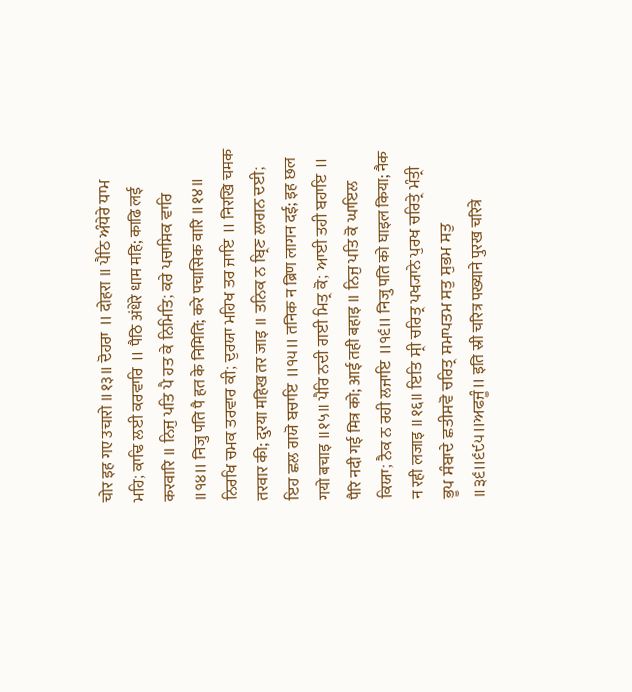चोर इह गए उचारो ॥१३॥ ਦੋਹਰਾ ॥ दोहरा ॥ ਪੈਠਿ ਅੰਧੇਰੇ ਧਾਮ ਮਹਿ; ਕਾਢਿ ਲਈ ਕਰਵਾਰਿ ॥ पैठि अंधेरे धाम महि; काढि लई करवारि ॥ ਨਿਜੁ ਪਤਿ ਪੈ ਹਤ ਕੇ ਨਿਮਿਤਿ; ਕਰੇ ਪਚਾਸਿਕ ਵਾਰਿ ॥੧੪॥ निजु पति पै हत के निमिति; करे पचासिक वारि ॥१४॥ ਨਿਰਖਿ ਚਮਕ ਤਰਵਾਰ ਕੀ; ਦੁਰਯਾ ਮਹਿਖ ਤਰ ਜਾਇ ॥ निरखि चमक तरवार की; दुरया महिख तर जाइ ॥ ਤਨਿਕ ਨ ਬ੍ਰਿਣ ਲਾਗਨ ਦਈ; ਇਹ ਛਲ ਗਯੋ ਬਚਾਇ ॥੧੫॥ तनिक न ब्रिण लागन दई; इह छल गयो बचाइ ॥१५॥ ਪੈਰਿ ਨਦੀ ਗਈ ਮਿਤ੍ਰ ਕੋ; ਆਈ ਤਹੀ ਬਹਾਇ ॥ पैरि नदी गई मित्र को; आई तही बहाइ ॥ ਨਿਜੁ ਪਤਿ ਕੋ ਘਾਇਲ ਕਿਯਾ; ਨੈਕ ਨ ਰਹੀ ਲਜਾਇ ॥੧੬॥ निजु पति को घाइल किया; नैक न रही लजाइ ॥१६॥ ਇਤਿ ਸ੍ਰੀ ਚਰਿਤ੍ਰ ਪਖ੍ਯਾਨੇ ਪੁਰਖ ਚਰਿਤ੍ਰੇ ਮੰਤ੍ਰੀ ਭੂਪ ਸੰਬਾਦੇ ਛਤੀਸਵੋ ਚਰਿਤ੍ਰ ਸਮਾਪਤਮ ਸਤੁ ਸੁਭਮ ਸਤੁ ॥੩੬॥੬੯੫॥ਅਫਜੂੰ॥ इति स्री चरित्र पख्याने पुरख चरित्रे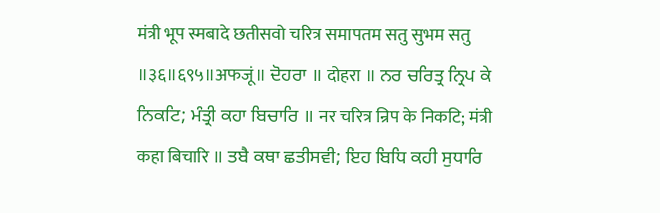मंत्री भूप स्मबादे छतीसवो चरित्र समापतम सतु सुभम सतु ॥३६॥६९५॥अफजूं॥ ਦੋਹਰਾ ॥ दोहरा ॥ ਨਰ ਚਰਿਤ੍ਰ ਨ੍ਰਿਪ ਕੇ ਨਿਕਟਿ; ਮੰਤ੍ਰੀ ਕਹਾ ਬਿਚਾਰਿ ॥ नर चरित्र न्रिप के निकटि; मंत्री कहा बिचारि ॥ ਤਬੈ ਕਥਾ ਛਤੀਸਵੀ; ਇਹ ਬਿਧਿ ਕਹੀ ਸੁਧਾਰਿ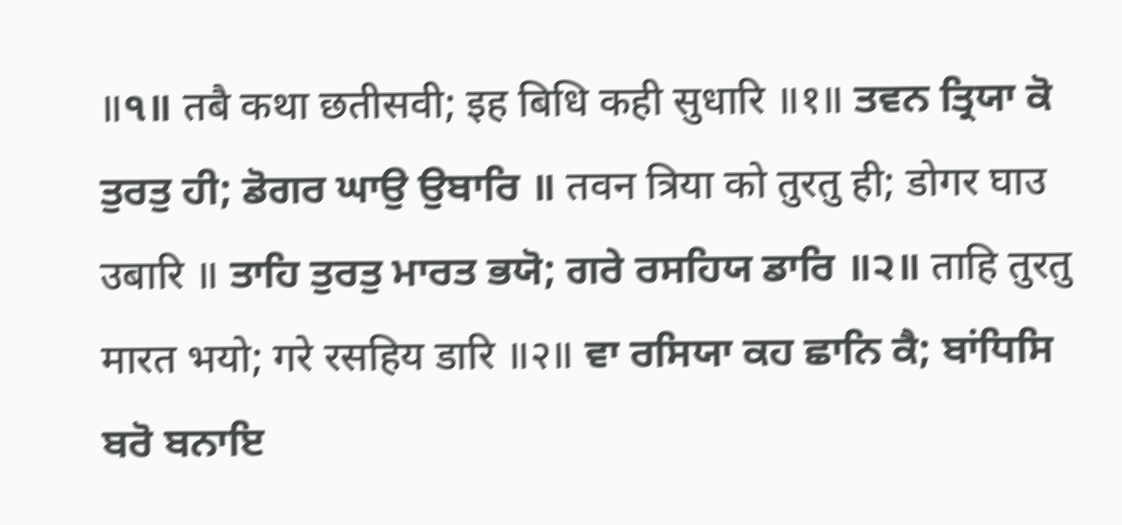॥੧॥ तबै कथा छतीसवी; इह बिधि कही सुधारि ॥१॥ ਤਵਨ ਤ੍ਰਿਯਾ ਕੋ ਤੁਰਤੁ ਹੀ; ਡੋਗਰ ਘਾਉ ਉਬਾਰਿ ॥ तवन त्रिया को तुरतु ही; डोगर घाउ उबारि ॥ ਤਾਹਿ ਤੁਰਤੁ ਮਾਰਤ ਭਯੋ; ਗਰੇ ਰਸਹਿਯ ਡਾਰਿ ॥੨॥ ताहि तुरतु मारत भयो; गरे रसहिय डारि ॥२॥ ਵਾ ਰਸਿਯਾ ਕਹ ਛਾਨਿ ਕੈ; ਬਾਂਧਿਸਿ ਬਰੋ ਬਨਾਇ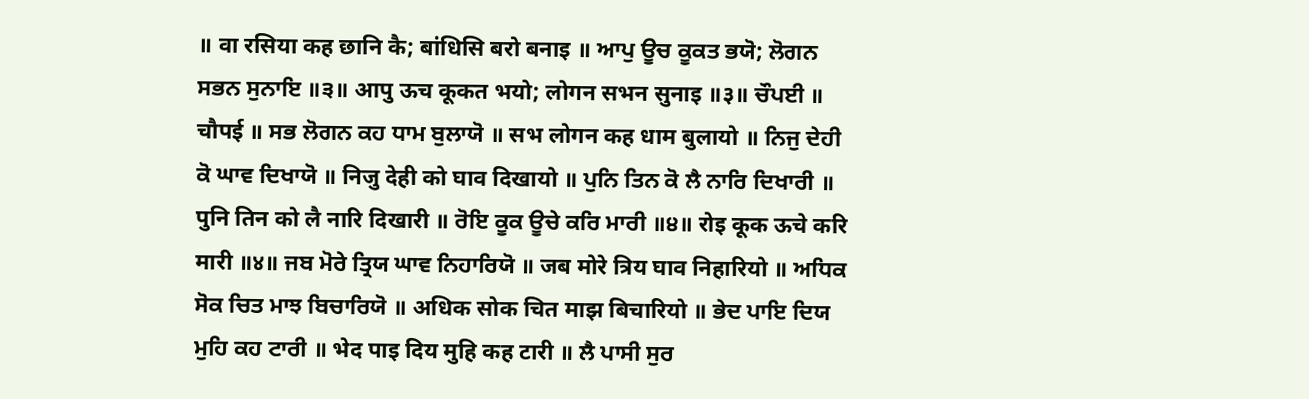॥ वा रसिया कह छानि कै; बांधिसि बरो बनाइ ॥ ਆਪੁ ਊਚ ਕੂਕਤ ਭਯੋ; ਲੋਗਨ ਸਭਨ ਸੁਨਾਇ ॥੩॥ आपु ऊच कूकत भयो; लोगन सभन सुनाइ ॥३॥ ਚੌਪਈ ॥ चौपई ॥ ਸਭ ਲੋਗਨ ਕਹ ਧਾਮ ਬੁਲਾਯੋ ॥ सभ लोगन कह धाम बुलायो ॥ ਨਿਜੁ ਦੇਹੀ ਕੋ ਘਾਵ ਦਿਖਾਯੋ ॥ निजु देही को घाव दिखायो ॥ ਪੁਨਿ ਤਿਨ ਕੋ ਲੈ ਨਾਰਿ ਦਿਖਾਰੀ ॥ पुनि तिन को लै नारि दिखारी ॥ ਰੋਇ ਕੂਕ ਊਚੇ ਕਰਿ ਮਾਰੀ ॥੪॥ रोइ कूक ऊचे करि मारी ॥४॥ ਜਬ ਮੋਰੇ ਤ੍ਰਿਯ ਘਾਵ ਨਿਹਾਰਿਯੋ ॥ जब मोरे त्रिय घाव निहारियो ॥ ਅਧਿਕ ਸੋਕ ਚਿਤ ਮਾਝ ਬਿਚਾਰਿਯੋ ॥ अधिक सोक चित माझ बिचारियो ॥ ਭੇਦ ਪਾਇ ਦਿਯ ਮੁਹਿ ਕਹ ਟਾਰੀ ॥ भेद पाइ दिय मुहि कह टारी ॥ ਲੈ ਪਾਸੀ ਸੁਰ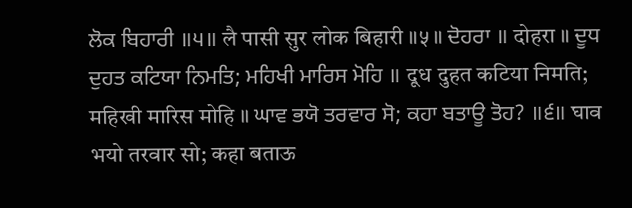ਲੋਕ ਬਿਹਾਰੀ ॥੫॥ लै पासी सुर लोक बिहारी ॥५॥ ਦੋਹਰਾ ॥ दोहरा ॥ ਦੂਧ ਦੁਹਤ ਕਟਿਯਾ ਨਿਮਤਿ; ਮਹਿਖੀ ਮਾਰਿਸ ਮੋਹਿ ॥ दूध दुहत कटिया निमति; महिखी मारिस मोहि ॥ ਘਾਵ ਭਯੋ ਤਰਵਾਰ ਸੋ; ਕਹਾ ਬਤਾਊ ਤੋਹ? ॥੬॥ घाव भयो तरवार सो; कहा बताऊ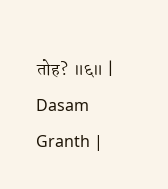तोह? ॥६॥ |
Dasam Granth |